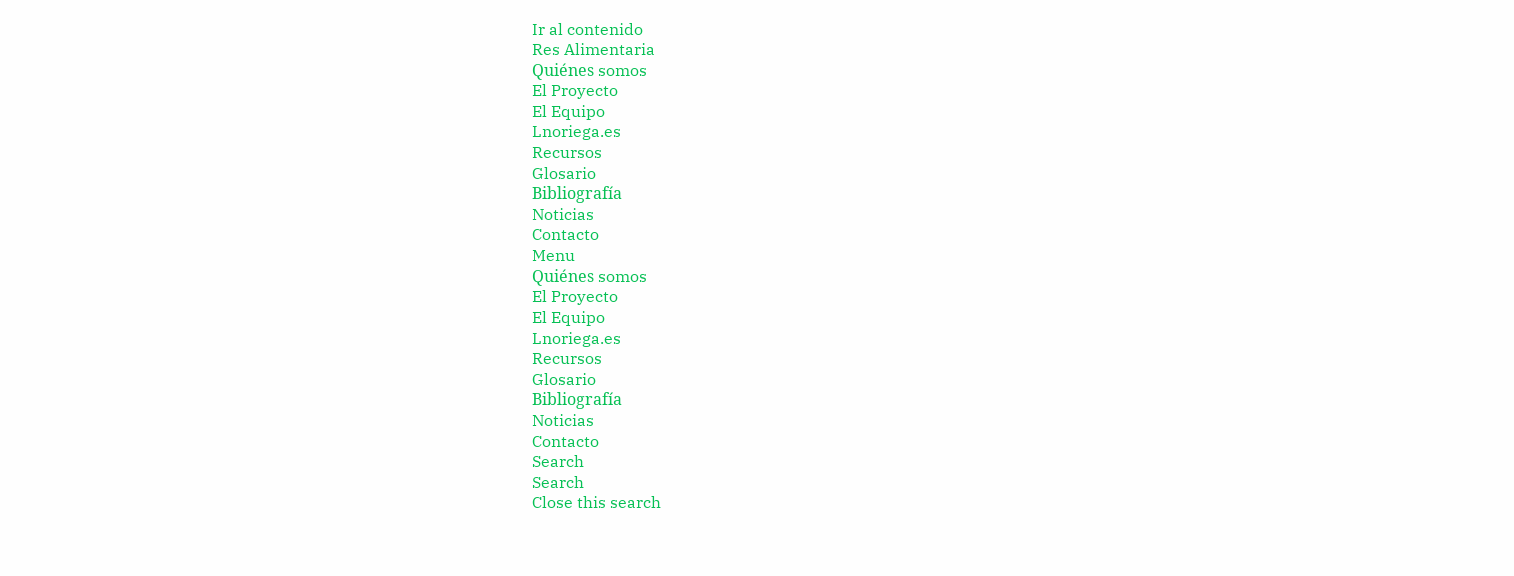Ir al contenido
Res Alimentaria
Quiénes somos
El Proyecto
El Equipo
Lnoriega.es
Recursos
Glosario
Bibliografía
Noticias
Contacto
Menu
Quiénes somos
El Proyecto
El Equipo
Lnoriega.es
Recursos
Glosario
Bibliografía
Noticias
Contacto
Search
Search
Close this search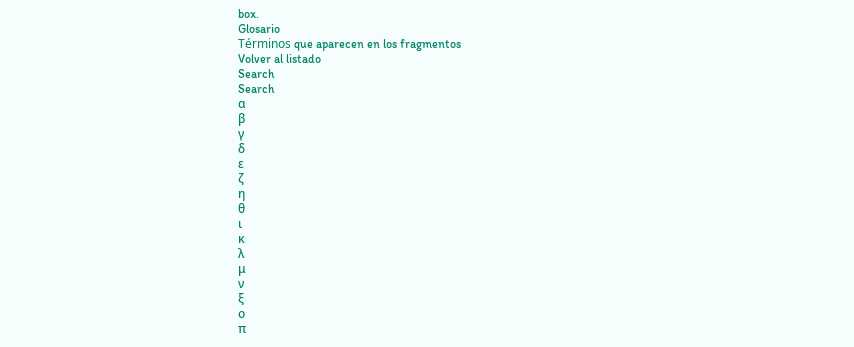box.
Glosario
Términos que aparecen en los fragmentos
Volver al listado
Search
Search
α
β
γ
δ
ε
ζ
η
θ
ι
κ
λ
μ
ν
ξ
ο
π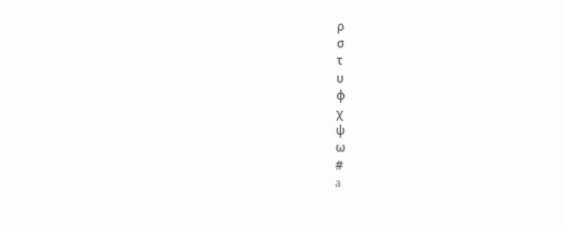ρ
σ
τ
υ
φ
χ
ψ
ω
#
a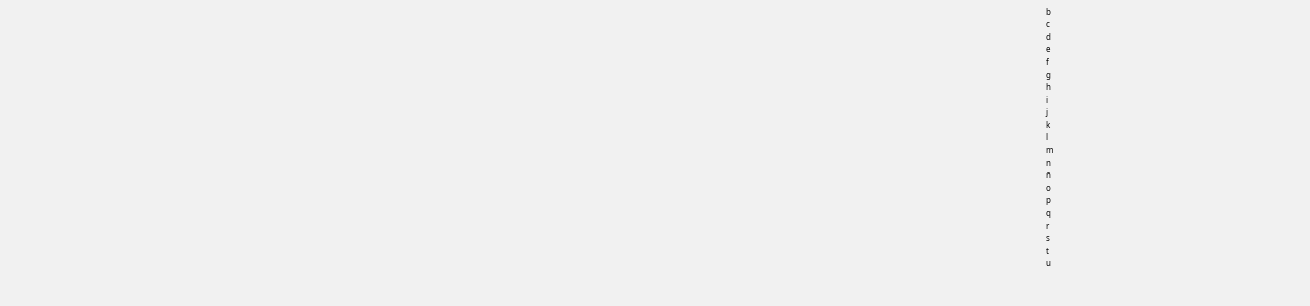b
c
d
e
f
g
h
i
j
k
l
m
n
ñ
o
p
q
r
s
t
u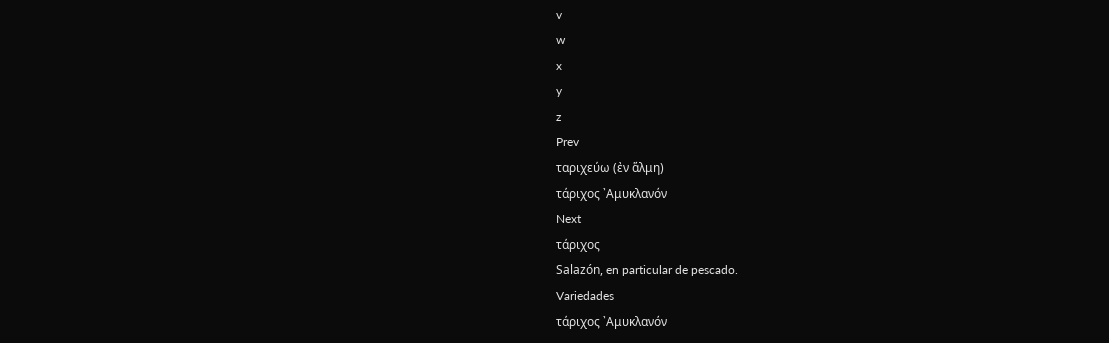v
w
x
y
z
Prev
ταριχεύω (ἐν ἅλμη)
τάριχος ᾿Αμυκλανόν
Next
τάριχος
Salazón, en particular de pescado.
Variedades
τάριχος ᾿Αμυκλανόν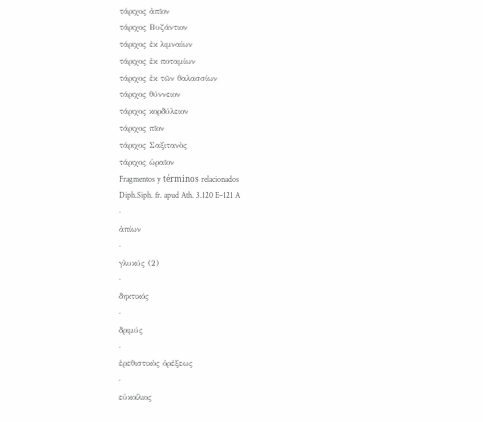τάριχος ἀπῖον
τάριχος Βυζάντιον
τάριχος ἐκ λιμναίων
τάριχος ἐκ ποταμίων
τάριχος ἐκ τῶν θαλασσίων
τάριχος θύννειον
τάριχος κορδύλειον
τάριχος πῖον
τάριχος Σαξιτανὸς
τάριχος ὡραῖον
Fragmentos y términos relacionados
Diph.Siph. fr. apud Ath. 3.120 E–121 A
·
ἀπίων
·
γλυκύς (2)
·
δηκτικός
·
δριμύς
·
ἐρεθιστικὸς ὀρέξεως
·
εὐκοίλιος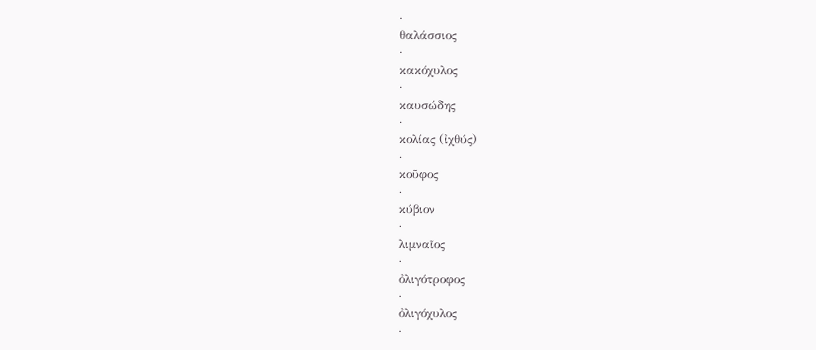·
θαλάσσιος
·
κακόχυλος
·
καυσώδης
·
κολίας (ἰχθύς)
·
κοῦφος
·
κύβιον
·
λιμναῖος
·
ὀλιγότροφος
·
ὀλιγόχυλος
·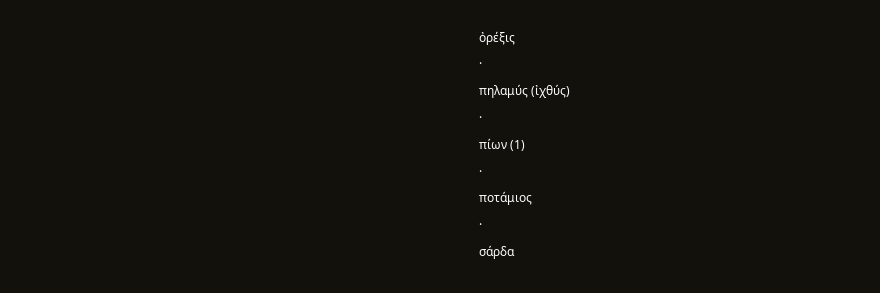ὀρέξις
·
πηλαμύς (ἰχθύς)
·
πίων (1)
·
ποτάμιος
·
σάρδα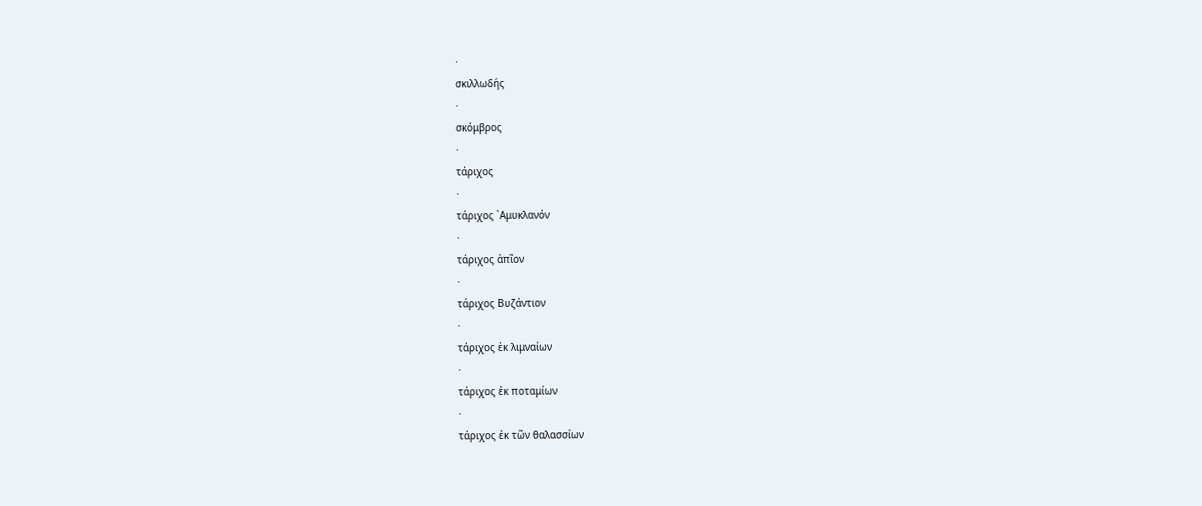·
σκιλλωδής
·
σκόμβρος
·
τάριχος
·
τάριχος ᾿Αμυκλανόν
·
τάριχος ἀπῖον
·
τάριχος Βυζάντιον
·
τάριχος ἐκ λιμναίων
·
τάριχος ἐκ ποταμίων
·
τάριχος ἐκ τῶν θαλασσίων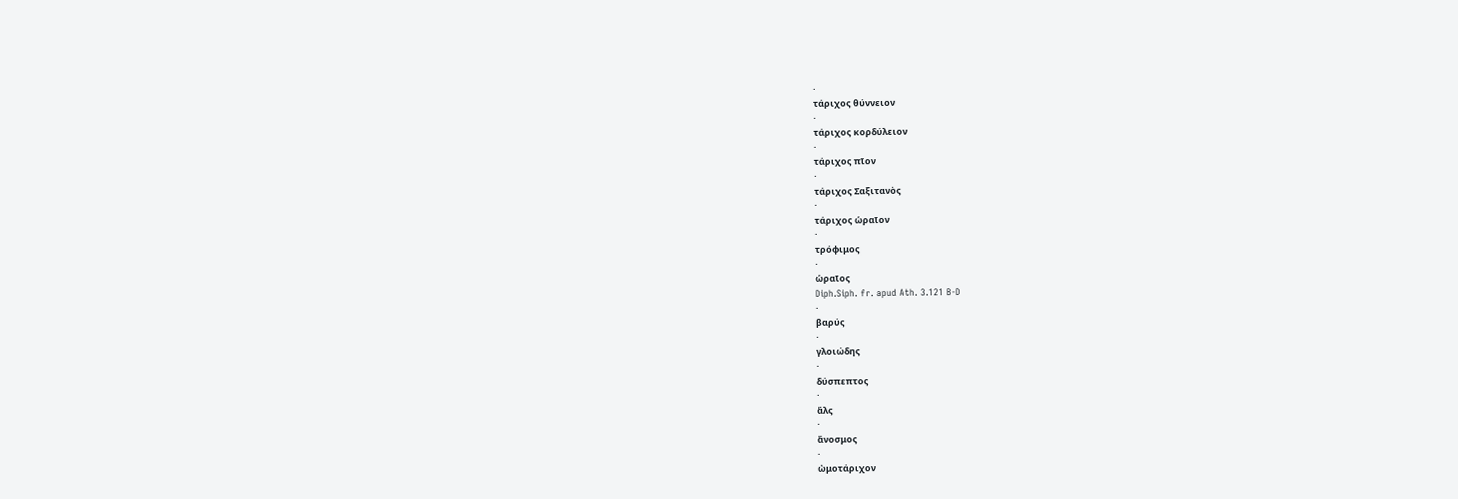·
τάριχος θύννειον
·
τάριχος κορδύλειον
·
τάριχος πῖον
·
τάριχος Σαξιτανὸς
·
τάριχος ὡραῖον
·
τρόφιμος
·
ὡραῖος
Diph.Siph. fr. apud Ath. 3.121 B-D
·
βαρύς
·
γλοιώδης
·
δύσπεπτος
·
ἅλς
·
ἄνοσμος
·
ὠμοτάριχον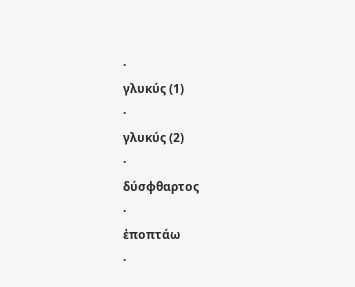·
γλυκύς (1)
·
γλυκύς (2)
·
δύσφθαρτος
·
ἐποπτάω
·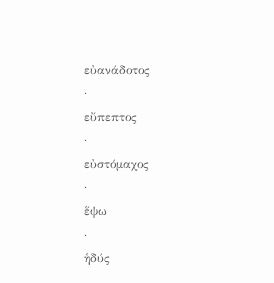εὐανάδοτος
·
εὔπεπτος
·
εὐστόμαχος
·
ἕψω
·
ἡδύς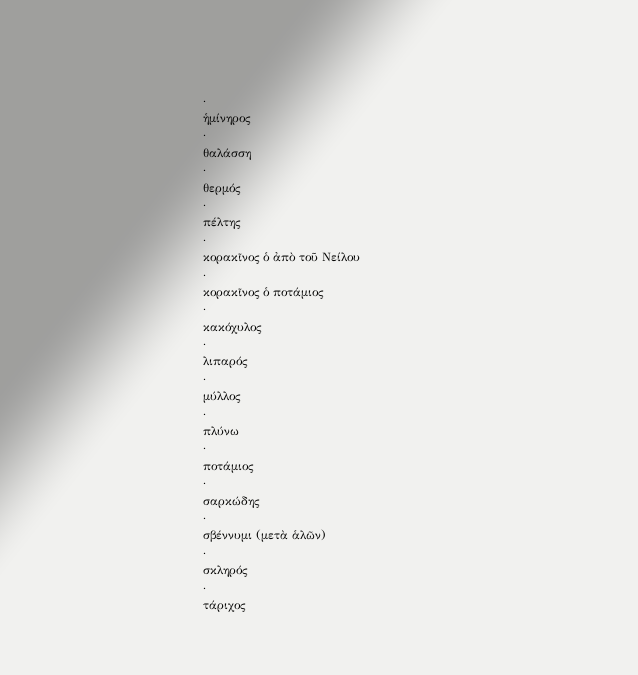·
ἡμίνηρος
·
θαλάσση
·
θερμός
·
πέλτης
·
κορακῖνος ὁ ἀπὸ τοῦ Νείλου
·
κορακῖνος ὁ ποτάμιος
·
κακόχυλος
·
λιπαρός
·
μύλλος
·
πλύνω
·
ποτάμιος
·
σαρκώδης
·
σβέννυμι (μετὰ ἁλῶν)
·
σκληρός
·
τάριχος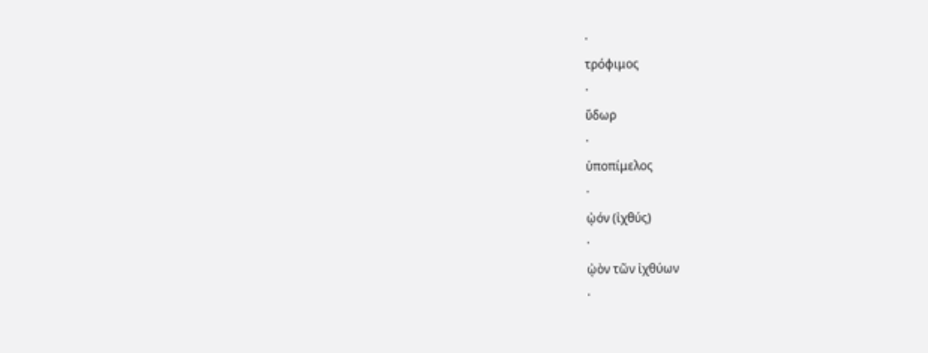·
τρόφιμος
·
ὕδωρ
·
ὑποπίμελος
·
ᾠόν (ἰχθύς)
·
ᾠὸν τῶν ἰχθύων
·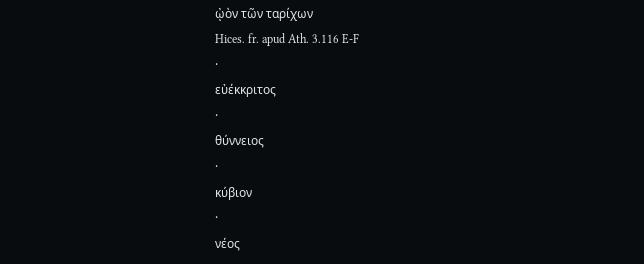ᾠὸν τῶν ταρίχων
Hices. fr. apud Ath. 3.116 E-F
·
εὐέκκριτος
·
θύννειος
·
κύβιον
·
νέος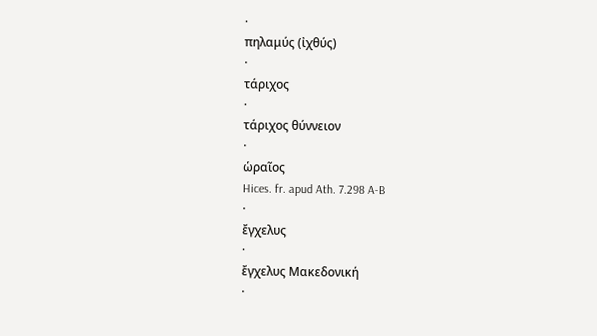·
πηλαμύς (ἰχθύς)
·
τάριχος
·
τάριχος θύννειον
·
ὡραῖος
Hices. fr. apud Ath. 7.298 A-B
·
ἔγχελυς
·
ἔγχελυς Μακεδονική
·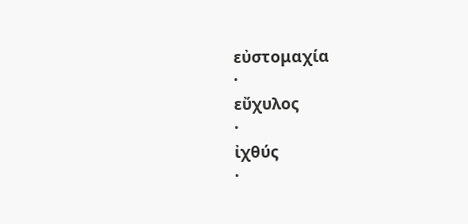εὐστομαχία
·
εὔχυλος
·
ἰχθύς
·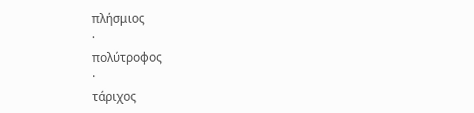πλήσμιος
·
πολύτροφος
·
τάριχος